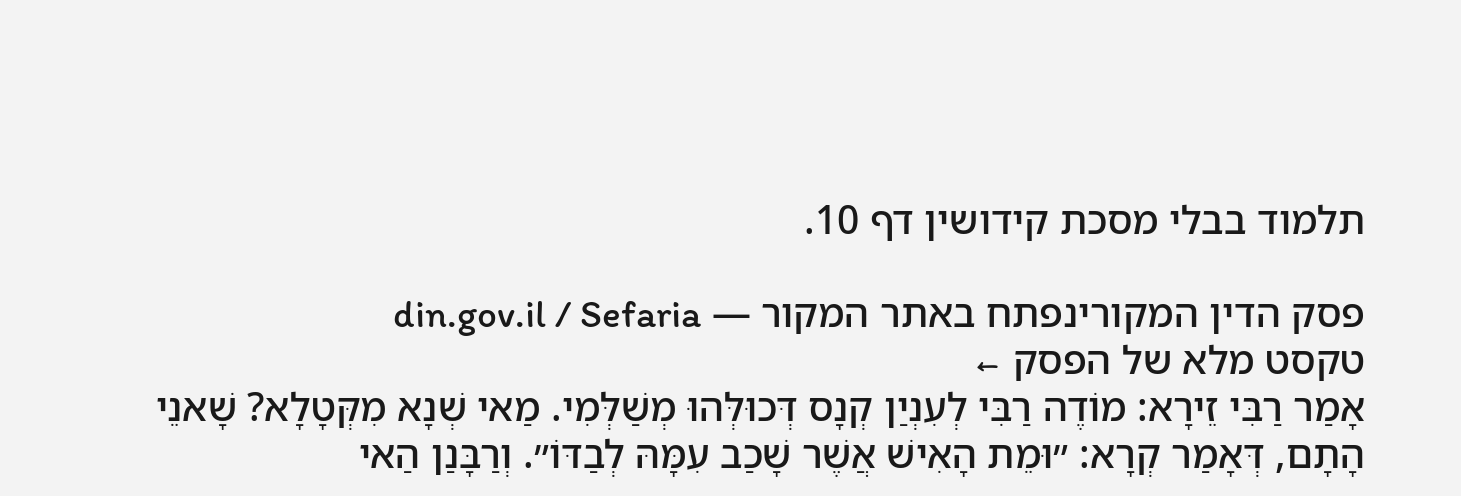תלמוד בבלי מסכת קידושין דף 10.

פסק הדין המקורינפתח באתר המקור — din.gov.il / Sefaria
טקסט מלא של הפסק ←
אָמַר רַבִּי זֵירָא: מוֹדֶה רַבִּי לְעִנְיַן קְנָס דְּכוּלְּהוּ מְשַׁלְּמִי. מַאי שְׁנָא מִקְּטָלָא? שָׁאנֵי הָתָם, דְּאָמַר קְרָא: ״וּמֵת הָאִישׁ אֲשֶׁר שָׁכַב עִמָּהּ לְבַדּוֹ״. וְרַבָּנַן הַאי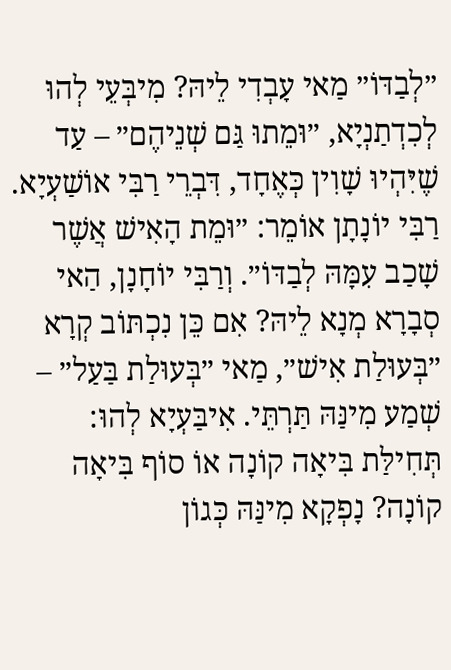״לְבַדּוֹ״ מַאי עָבְדִי לֵיהּ? מִיבְּעֵי לְהוּ לְכִדְתַנְיָא, ״וּמֵתוּ גַּם שְׁנֵיהֶם״ – עַד שֶׁיִּהְיוּ שָׁוִין כְּאֶחָד, דִּבְרֵי רַבִּי אוֹשַׁעְיָא. רַבִּי יוֹנָתָן אוֹמֵר: ״וּמֵת הָאִישׁ אֲשֶׁר שָׁכַב עִמָּהּ לְבַדּוֹ״. וְרַבִּי יוֹחָנָן, הַאי סְבָרָא מְנָא לֵיהּ? אִם כֵּן נִכְתּוֹב קְרָא ״בְּעוּלַת אִישׁ״, מַאי ״בְּעוּלַת בַּעַל״ – שְׁמַע מִינַּהּ תַּרְתֵּי. אִיבַּעְיָא לְהוּ: תְּחִילַּת בִּיאָה קוֹנָה אוֹ סוֹף בִּיאָה קוֹנָה? נָפְקָא מִינַּהּ כְּגוֹן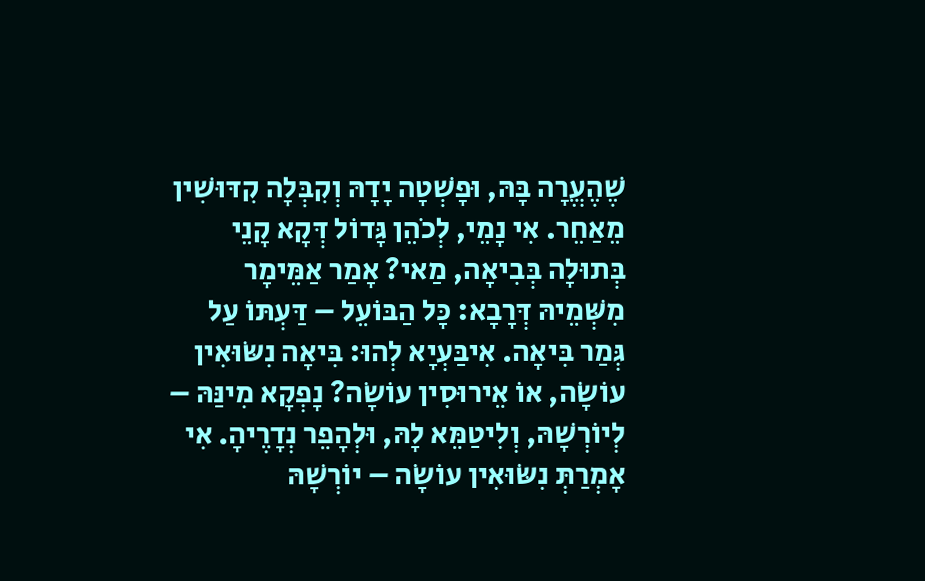שֶׁהֶעֱרָה בָּהּ, וּפָשְׁטָה יָדָהּ וְקִבְּלָה קִדּוּשִׁין מֵאַחֵר. אִי נָמֵי, לְכֹהֵן גָּדוֹל דְּקָא קָנֵי בְּתוּלָה בְּבִיאָה, מַאי? אָמַר אַמֵּימָר מִשְּׁמֵיהּ דְּרָבָא: כׇּל הַבּוֹעֵל – דַּעְתּוֹ עַל גְּמַר בִּיאָה. אִיבַּעְיָא לְהוּ: בִּיאָה נִשּׂוּאִין עוֹשָׂה, אוֹ אֵירוּסִין עוֹשָׂה? נָפְקָא מִינַּהּ – לְיוֹרְשָׁהּ, וְלִיטַמֵּא לָהּ, וּלְהָפֵר נְדָרֶיהָ. אִי אָמְרַתְּ נִשּׂוּאִין עוֹשָׂה – יוֹרְשָׁהּ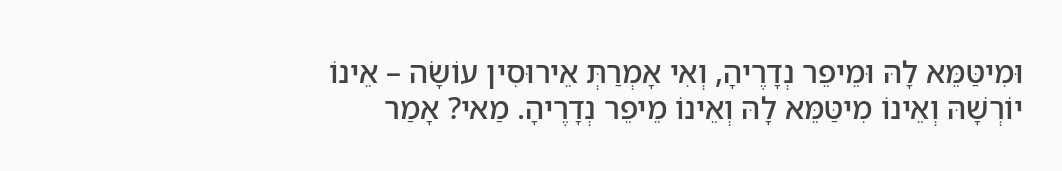וּמִיטַּמֵּא לָהּ וּמֵיפֵר נְדָרֶיהָ, וְאִי אָמְרַתְּ אֵירוּסִין עוֹשָׂה – אֵינוֹ יוֹרְשָׁהּ וְאֵינוֹ מִיטַּמֵּא לָהּ וְאֵינוֹ מֵיפֵר נְדָרֶיהָ. מַאי? אָמַר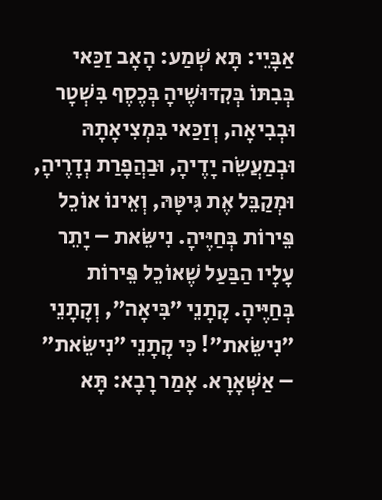אַבָּיֵי: תָּא שְׁמַע: הָאָב זַכַּאי בְּבִתּוֹ בְּקִדּוּשֶׁיהָ בְּכֶסֶף בִּשְׁטָר וּבְבִיאָה, וְזַכַּאי בִּמְצִיאָתָהּ וּבְמַעֲשֵׂה יָדֶיהָ, וּבַהֲפָרַת נְדָרֶיהָ, וּמְקַבֵּל אֶת גִּיטָּהּ, וְאֵינוֹ אוֹכֵל פֵּירוֹת בְּחַיֶּיהָ. נִישֵּׂאת – יָתֵר עָלָיו הַבַּעַל שֶׁאוֹכֵל פֵּירוֹת בְּחַיֶּיהָ. קָתָנֵי ״בִּיאָה״, וְקָתָנֵי ״נִישֵּׂאת״! כִּי קָתָנֵי ״נִישֵּׂאת״ – אַשְּׁאָרָא. אָמַר רָבָא: תָּא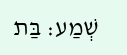שְׁמַע: בַּת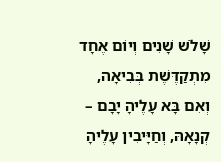שָׁלֹשׁ שָׁנִים וְיוֹם אֶחָד מִתְקַדֶּשֶׁת בְּבִיאָה, וְאִם בָּא עָלֶיהָ יָבָם – קְנָאָהּ, וְחַיָּיבִין עָלֶיהָ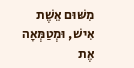מִשּׁוּם אֵשֶׁת אִישׁ, וּמְטַמְּאָה אֶת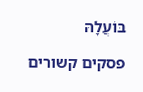בּוֹעֲלָהּ

פסקים קשורים